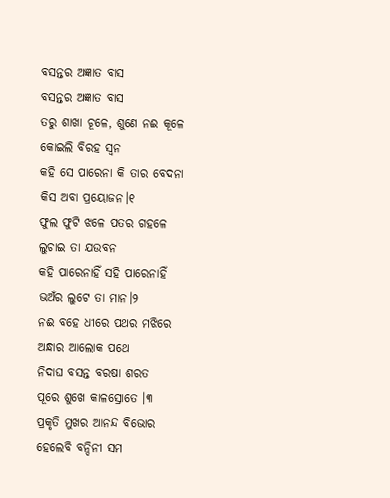ବସନ୍ତର ଅଜ୍ଞାତ ବାସ
ବସନ୍ତର ଅଜ୍ଞାତ ବାସ
ତରୁ ଶାଖା ଚୂଳେ, ଶୁଣେ ନଈ କୂଳେ
କୋଇଲି ବିରହ ସ୍ୱନ
କହି ସେ ପାରେନା କି ତାର ବେଦନା
କିସ ଅବା ପ୍ରୟୋଜନ।୧
ଫୁଲ ଫୁଟି ଝଳେ ପତର ଗହଳେ
ଲୁଚାଇ ତା ଯଉବନ
କହି ପାରେନାହିଁ ସହି ପାରେନାହିଁ
ଭଅଁର ଲୁଟେ ତା ମାନ।୨
ନଈ ବହେ ଧୀରେ ପଥର ମଝିରେ
ଅନ୍ଧାର ଆଲୋକ ପଥେ
ନିଦାଘ ବସନ୍ତ ବରଷା ଶରତ
ପୂରେ ଶୁଖେ କାଳସ୍ରୋତେ ।୩
ପ୍ରକୃତି ମୁଖର ଆନନ୍ଦ ବିଭୋର
ହେଲେବି ବନ୍ଦିନୀ ସମ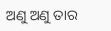ଅଣୁ ଅଣୁ ତାର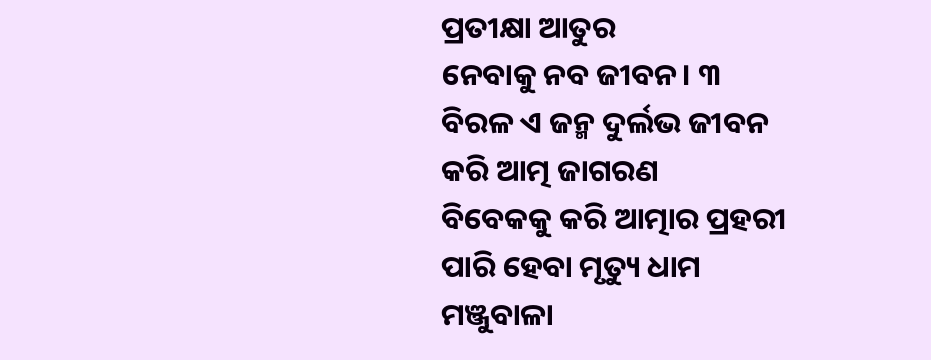ପ୍ରତୀକ୍ଷା ଆତୁର
ନେବାକୁ ନବ ଜୀବନ। ୩
ବିରଳ ଏ ଜନ୍ମ ଦୁର୍ଲଭ ଜୀବନ
କରି ଆତ୍ମ ଜାଗରଣ
ବିବେକକୁ କରି ଆତ୍ମାର ପ୍ରହରୀ
ପାରି ହେବା ମୃତ୍ୟୁ ଧାମ
ମଞ୍ଜୁବାଳା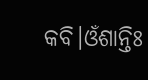କବି।ଓଁଶାନ୍ତିଃ